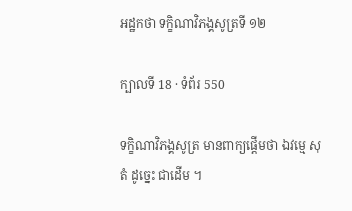អដ្ឋកថា ទក្ខិណាវិភង្គសូត្រទី ១២

ក្បាលទី 18 · ទំព័រ 550

ទក្ខិណាវិភង្គសូត្រ មានពាក្យផ្តើមថា ឯវម្មេ សុតំ ដូច្នេះ ជាដើម ។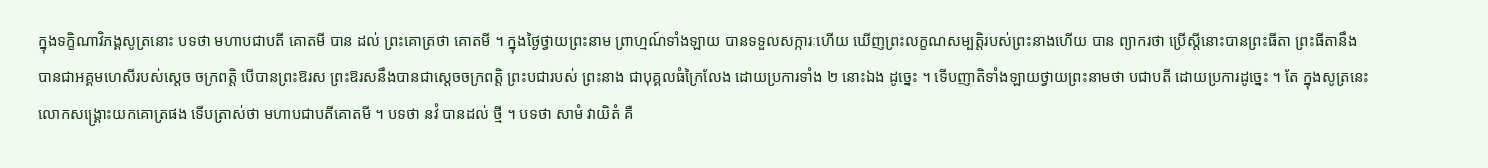ក្នុងទក្ខិណាវិភង្គសូត្រនោះ បទថា មហាបជាបតី គោតមី បាន ដល់ ព្រះគោត្រថា គោតមី ។ ក្នុងថ្ងៃថ្វាយព្រះនាម ព្រាហ្មណ៍ទាំងឡាយ បានទទួលសក្ការៈហើយ ឃើញព្រះលក្ខណសម្បត្តិរបស់ព្រះនាងហើយ បាន ព្យាករថា ប្រើស្តីនោះបានព្រះធីតា ព្រះធីតានឹងបានជាអគ្គមហេសីរបស់ស្តេច ចក្រពត្តិ បើបានព្រះឱរស ព្រះឱរសនឹងបានជាស្តេចចក្រពត្តិ ព្រះបជារបស់ ព្រះនាង ជាបុគ្គលធំក្រៃលែង ដោយប្រការទាំង ២ នោះឯង ដូច្នេះ ។ ទើបញាតិទាំងឡាយថ្វាយព្រះនាមថា បជាបតី ដោយប្រការដូច្នេះ ។ តែ ក្នុងសូត្រនេះ លោកសង្គ្រោះយកគោត្រផង ទើបត្រាស់ថា មហាបជាបតីគោតមី ។ បទថា នវំ បានដល់ ថ្មី ។ បទថា សាមំ វាយិតំ គឺ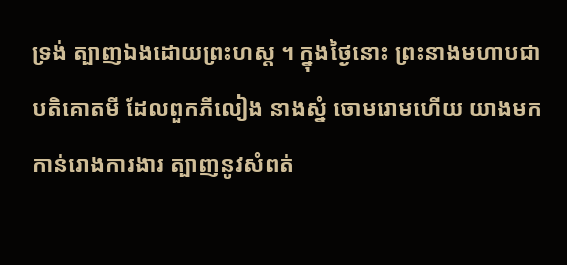ទ្រង់ ត្បាញឯងដោយព្រះហស្ត ។ ក្នុងថ្ងៃនោះ ព្រះនាងមហាបជាបតិគោតមី ដែលពួកភីលៀង នាងស្នំ ចោមរោមហើយ យាងមកកាន់រោងការងារ ត្បាញនូវសំពត់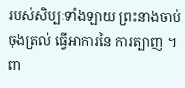របស់សិប្បៈទាំងឡាយ ព្រះនាងចាប់ចុងត្រល់ ធ្វើអាការនៃ ការត្បាញ ។ ពា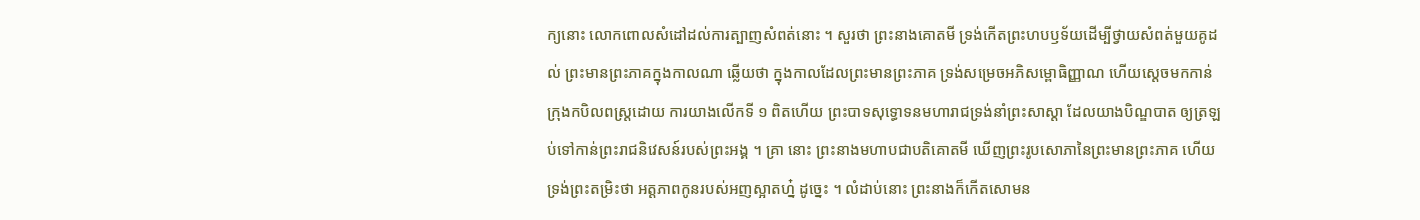ក្យនោះ លោកពោលសំដៅដល់ការត្បាញសំពត់នោះ ។ សួរថា ព្រះនាងគោតមី ទ្រង់កើតព្រះហបឫទ័យដើម្បីថ្វាយសំពត់មួយគូដល់ ព្រះមានព្រះភាគក្នុងកាលណា ឆ្លើយថា ក្នុងកាលដែលព្រះមានព្រះភាគ ទ្រង់សម្រេចអភិសម្ពោធិញ្ញាណ ហើយស្តេចមកកាន់ក្រុងកបិលពស្រ្តដោយ ការយាងលើកទី ១ ពិតហើយ ព្រះបាទសុទ្ធោទនមហារាជទ្រង់នាំព្រះសាស្តា ដែលយាងបិណ្ឌបាត ឲ្យត្រឡប់ទៅកាន់ព្រះរាជនិវេសន៍របស់ព្រះអង្គ ។ គ្រា នោះ ព្រះនាងមហាបជាបតិគោតមី ឃើញព្រះរូបសោភានៃព្រះមានព្រះភាគ ហើយ ទ្រង់ព្រះតម្រិះថា អត្តភាពកូនរបស់អញស្អាតហ្ន៎ ដូច្នេះ ។ លំដាប់នោះ ព្រះនាងក៏កើតសោមន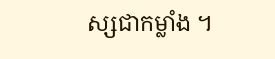ស្សជាកម្លាំង ។